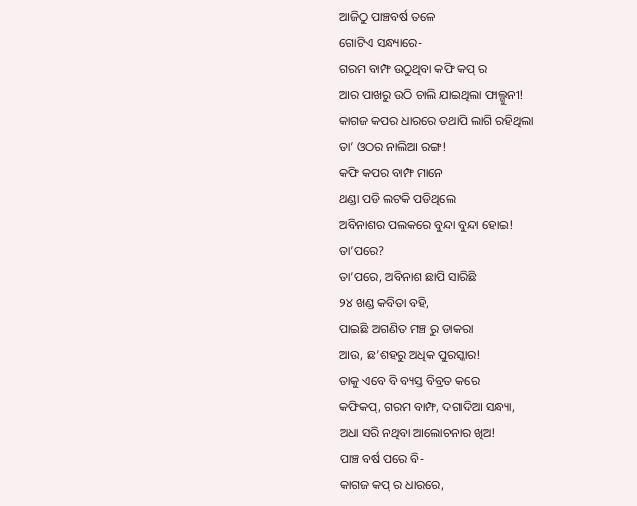ଆଜିଠୁ ପାଞ୍ଚବର୍ଷ ତଳେ
ଗୋଟିଏ ସନ୍ଧ୍ୟାରେ-
ଗରମ ବାମ୍ଫ ଉଠୁଥିବା କଫି କପ୍ ର
ଆର ପାଖରୁ ଉଠି ଚାଲି ଯାଇଥିଲା ଫାଲ୍ଗୁନୀ!
କାଗଜ କପର ଧାରରେ ତଥାପି ଲାଗି ରହିଥିଲା
ତା’ ଓଠର ନାଲିଆ ରଙ୍ଗ!
କଫି କପର ବାମ୍ଫ ମାନେ
ଥଣ୍ଡା ପଡି ଲଟକି ପଡିଥିଲେ
ଅବିନାଶର ପଲକରେ ବୁନ୍ଦା ବୁନ୍ଦା ହୋଇ!
ତା’ପରେ?
ତା’ପରେ, ଅବିନାଶ ଛାପି ସାରିଛି
୨୪ ଖଣ୍ଡ କବିତା ବହି,
ପାଇଛି ଅଗଣିତ ମଞ୍ଚ ରୁ ଡାକରା
ଆଉ, ଛ’ଶହରୁ ଅଧିକ ପୁରସ୍କାର!
ତାକୁ ଏବେ ବି ବ୍ୟସ୍ତ ବିବ୍ରତ କରେ
କଫିକପ୍, ଗରମ ବାମ୍ଫ, ଦଗାଦିଆ ସନ୍ଧ୍ୟା,
ଅଧା ସରି ନଥିବା ଆଲୋଚନାର ଖିଅ!
ପାଞ୍ଚ ବର୍ଷ ପରେ ବି-
କାଗଜ କପ୍ ର ଧାରରେ,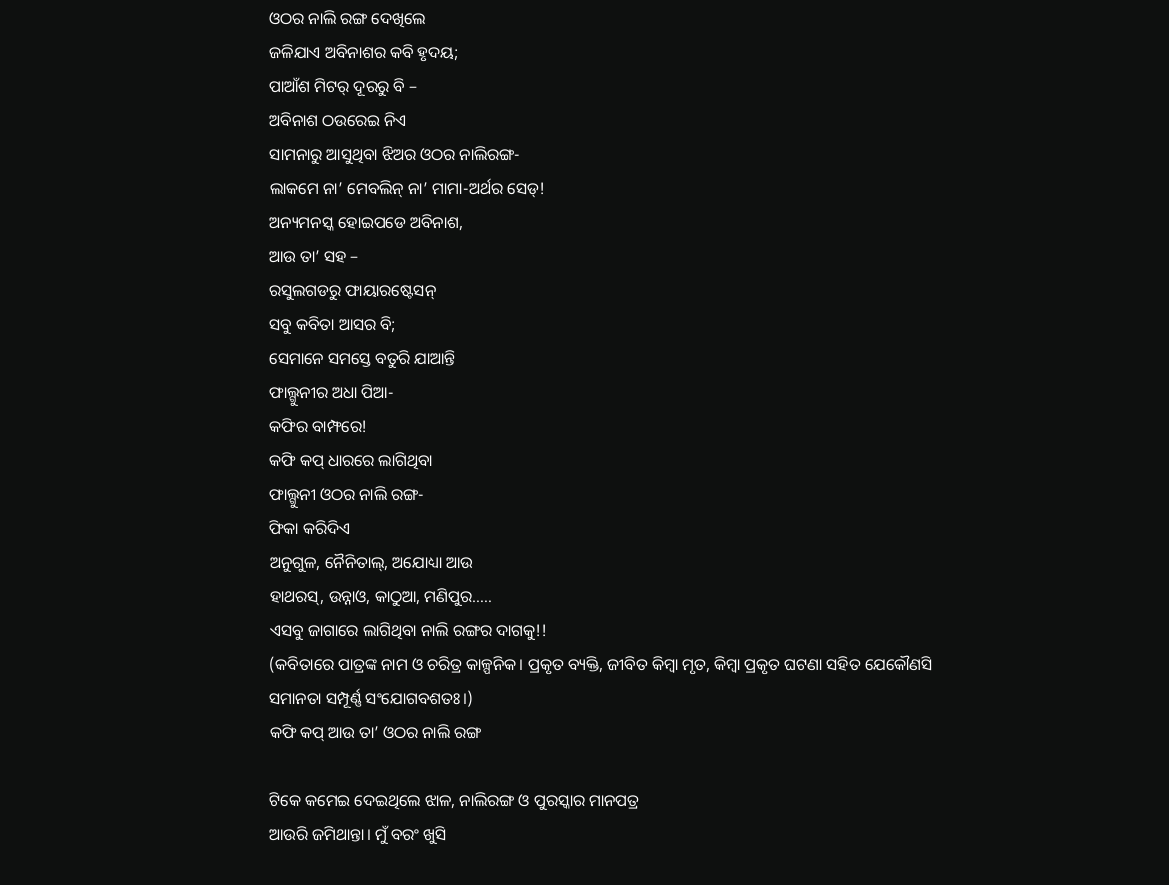ଓଠର ନାଲି ରଙ୍ଗ ଦେଖିଲେ
ଜଳିଯାଏ ଅବିନାଶର କବି ହୃଦୟ;
ପାଆଁଶ ମିଟର୍ ଦୂରରୁ ବି –
ଅବିନାଶ ଠଉରେଇ ନିଏ
ସାମନାରୁ ଆସୁଥିବା ଝିଅର ଓଠର ନାଲିରଙ୍ଗ-
ଲାକମେ ନା’ ମେବଲିନ୍ ନା’ ମାମା-ଅର୍ଥର ସେଡ୍!
ଅନ୍ୟମନସ୍କ ହୋଇପଡେ ଅବିନାଶ,
ଆଉ ତା’ ସହ –
ରସୁଲଗଡରୁ ଫାୟାରଷ୍ଟେସନ୍
ସବୁ କବିତା ଆସର ବି;
ସେମାନେ ସମସ୍ତେ ବତୁରି ଯାଆନ୍ତି
ଫାଲ୍ଗୁନୀର ଅଧା ପିଆ-
କଫିର ବାମ୍ଫରେ!
କଫି କପ୍ ଧାରରେ ଲାଗିଥିବା
ଫାଲ୍ଗୁନୀ ଓଠର ନାଲି ରଙ୍ଗ-
ଫିକା କରିଦିଏ
ଅନୁଗୁଳ, ନୈନିତାଲ୍, ଅଯୋଧ୍ୟା ଆଉ
ହାଥରସ୍, ଉନ୍ନାଓ, କାଠୁଆ, ମଣିପୁର…..
ଏସବୁ ଜାଗାରେ ଲାଗିଥିବା ନାଲି ରଙ୍ଗର ଦାଗକୁ!!
(କବିତାରେ ପାତ୍ରଙ୍କ ନାମ ଓ ଚରିତ୍ର କାଳ୍ପନିକ। ପ୍ରକୃତ ବ୍ୟକ୍ତି, ଜୀବିତ କିମ୍ବା ମୃତ, କିମ୍ବା ପ୍ରକୃତ ଘଟଣା ସହିତ ଯେକୌଣସି ସମାନତା ସମ୍ପୂର୍ଣ୍ଣ ସଂଯୋଗବଶତଃ।)
କଫି କପ୍ ଆଉ ତା’ ଓଠର ନାଲି ରଙ୍ଗ

ଟିକେ କମେଇ ଦେଇଥିଲେ ଝାଳ, ନାଲିରଙ୍ଗ ଓ ପୁରସ୍କାର ମାନପତ୍ର
ଆଉରି ଜମିଥାନ୍ତା। ମୁଁ ବରଂ ଖୁସି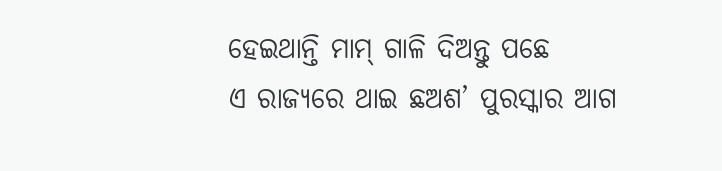ହେଇଥାନ୍ତି ମାମ୍ ଗାଳି ଦିଅନ୍ତୁ ପଛେ
ଏ ରାଜ୍ୟରେ ଥାଇ ଛଅଶ’ ପୁରସ୍କାର ଆଗ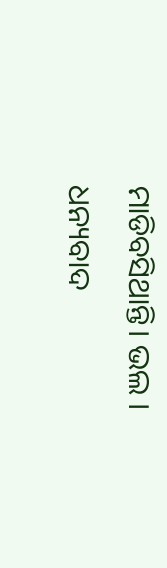ମାଡିବସିଥାନ୍ତି। ଭଲ । ଧନ୍ୟବାଦ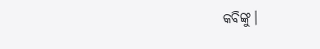କବିଙ୍କୁ।